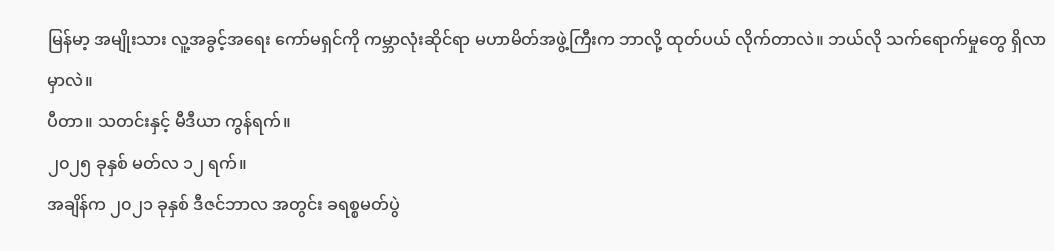မြန်မာ့ အမျိုးသား လူ့အခွင့်အရေး ကော်မရှင်ကို ကမ္ဘာလုံးဆိုင်ရာ မဟာမိတ်အဖွဲ့ကြီးက ဘာလို့ ထုတ်ပယ် လိုက်တာလဲ။ ဘယ်လို သက်ရောက်မှုတွေ ရှိလာမှာလဲ။
ပီတာ။ သတင်းနှင့် မီဒီယာ ကွန်ရက်။
၂၀၂၅ ခုနှစ် မတ်လ ၁၂ ရက်။
အချိန်က ၂၀၂၁ ခုနှစ် ဒီဇင်ဘာလ အတွင်း ခရစ္စမတ်ပွဲ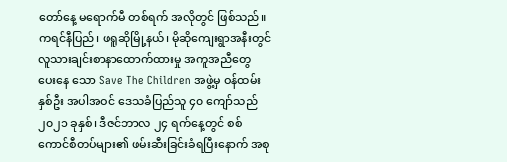တော်နေ့ မရောက်မီ တစ်ရက် အလိုတွင် ဖြစ်သည်။
ကရင်နီပြည်၊ ဖရူဆိုမြို့နယ်၊ မိုဆိုကျေးရွာအနီးတွင် လူသားချင်းစာနာထောက်ထားမှု အကူအညီတွေ ပေးနေ သော Save The Children အဖွဲ့မှ ဝန်ထမ်းနှစ်ဦး အပါအဝင် ဒေသခံပြည်သူ ၄၀ ကျော်သည် ၂၀၂၁ ခုနှစ်၊ ဒီဇင်ဘာလ ၂၄ ရက်နေ့တွင် စစ်ကောင်စီတပ်များ၏ ဖမ်းဆီးခြင်းခံရပြီးနောက် အစု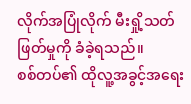လိုက်အပြုံလိုက် မီးရှို့သတ်ဖြတ်မှုကို ခံခဲ့ရသည်။
စစ်တပ်၏ ထိုလူ့အခွင့်အရေး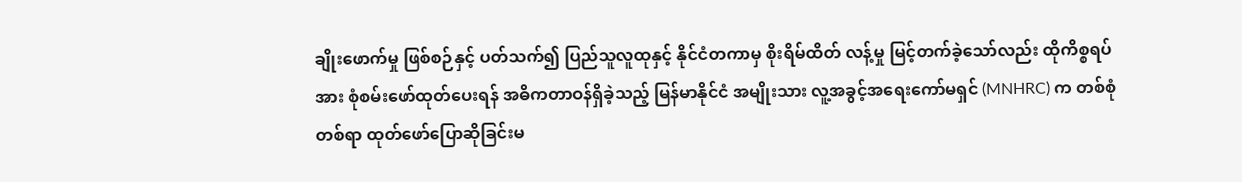ချိုးဖောက်မှု ဖြစ်စဉ်နှင့် ပတ်သက်၍ ပြည်သူလူထုနှင့် နိုင်ငံတကာမှ စိုးရိမ်ထိတ် လန့်မှု မြင့်တက်ခဲ့သော်လည်း ထိုကိစ္စရပ်အား စုံစမ်းဖော်ထုတ်ပေးရန် အဓိကတာဝန်ရှိခဲ့သည့် မြန်မာနိုင်ငံ အမျိုးသား လူ့အခွင့်အရေးကော်မရှင် (MNHRC) က တစ်စုံတစ်ရာ ထုတ်ဖော်ပြောဆိုခြင်းမ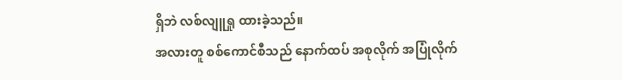ရှိဘဲ လစ်လျူရှု ထားခဲ့သည်။
အလားတူ စစ်ကောင်စီသည် နောက်ထပ် အစုလိုက် အပြုံလိုက်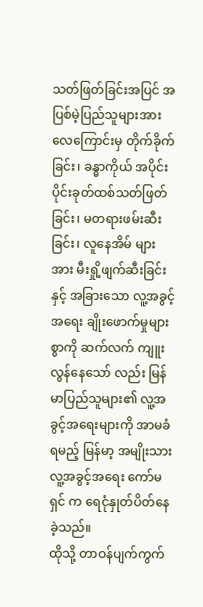သတ်ဖြတ်ခြင်းအပြင် အပြစ်မဲ့ပြည်သူများအား လေကြောင်းမှ တိုက်ခိုက်ခြင်း၊ ခန္ဓာကိုယ် အပိုင်းပိုင်းခုတ်ထစ်သတ်ဖြတ်ခြင်း၊ မတရားဖမ်းဆီးခြင်း၊ လူနေအိမ် များအား မီးရှို့ဖျက်ဆီးခြင်းနှင့် အခြားသော လူ့အခွင့်အရေး ချိုးဖောက်မှုများစွာကို ဆက်လက် ကျူးလွန်နေသော် လည်း မြန်မာပြည်သူများ၏ လူ့အခွင့်အရေးများကို အာမခံရမည့် မြန်မာ့ အမျိုးသား လူ့အခွင့်အရေး ကော်မရှင် က ရေငုံနှုတ်ပိတ်နေခဲ့သည်။
ထိုသို့ တာဝန်ပျက်ကွက်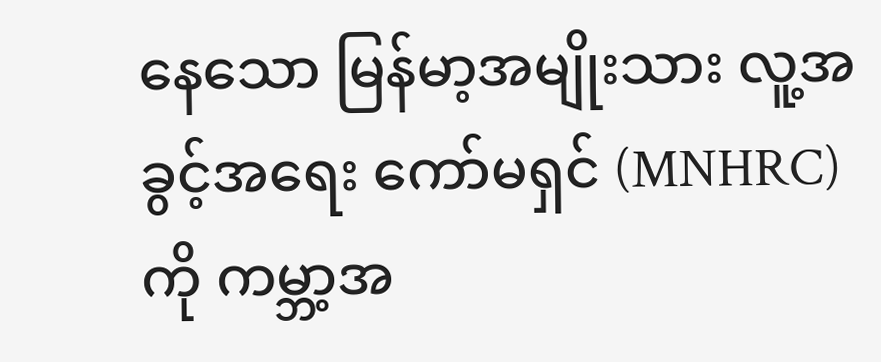နေသော မြန်မာ့အမျိုးသား လူ့အခွင့်အရေး ကော်မရှင် (MNHRC) ကို ကမ္ဘာ့အ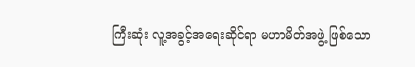ကြီးဆုံး လူ့အခွင့်အရေးဆိုင်ရာ မဟာမိတ်အဖွဲ့ ဖြစ်သော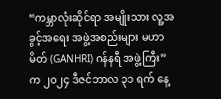“ကမ္ဘာလုံးဆိုင်ရာ အမျိုးသား လူ့အခွင့်အရေး အဖွဲ့အစည်းများ မဟာမိတ် (GANHRI) ဂန်နရီ အဖွဲ့ကြီး” က ၂၀၂၄ ဒီဇင်ဘာလ ၃၁ ရက် နေ့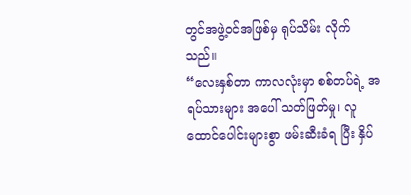တွင်အဖွဲ့ဝင်အဖြစ်မှ ရုပ်သိမ်း လိုက် သည်။
“လေးနှစ်တာ ကာလလုံးမှာ စစ်တပ်ရဲ့ အရပ်သားများ အပေါ် သတ်ဖြတ်မှု၊ လူထောင်ပေါင်းများစွာ ဖမ်းဆီးခံရ ပြီး နှိပ်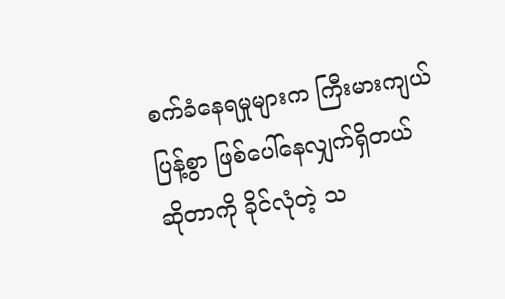စက်ခံနေရမှုများက ကြီးမားကျယ်ပြန့်စွာ ဖြစ်ပေါ်နေလျှက်ရှိတယ် ဆိုတာကို ခိုင်လုံတဲ့ သ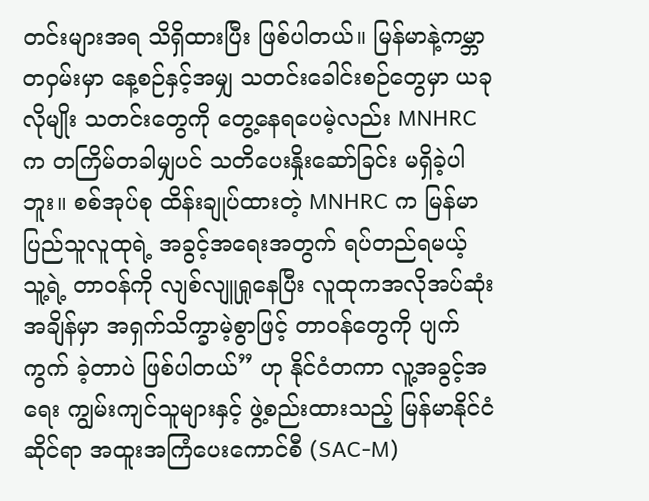တင်းများအရ သိရှိထားပြီး ဖြစ်ပါတယ်။ မြန်မာနဲ့ကမ္ဘာ တဝှမ်းမှာ နေ့စဉ်နှင့်အမျှ သတင်းခေါင်းစဉ်တွေမှာ ယခုလိုမျိုး သတင်းတွေကို တွေ့နေရပေမဲ့လည်း MNHRC က တကြိမ်တခါမျှပင် သတိပေးနှိုးဆော်ခြင်း မရှိခဲ့ပါဘူး။ စစ်အုပ်စု ထိန်းချုပ်ထားတဲ့ MNHRC က မြန်မာပြည်သူလူထုရဲ့ အခွင့်အရေးအတွက် ရပ်တည်ရမယ့် သူ့ရဲ့ တာဝန်ကို လျစ်လျူရှုနေပြီး လူထုကအလိုအပ်ဆုံးအချိန်မှာ အရှက်သိက္ခာမဲ့စွာဖြင့် တာဝန်တွေကို ပျက်ကွက် ခဲ့တာပဲ ဖြစ်ပါတယ်” ဟု နိုင်ငံတကာ လူ့အခွင့်အရေး ကျွမ်းကျင်သူများနှင့် ဖွဲ့စည်းထားသည့် မြန်မာနိုင်ငံဆိုင်ရာ အထူးအကြံပေးကောင်စီ (SAC-M)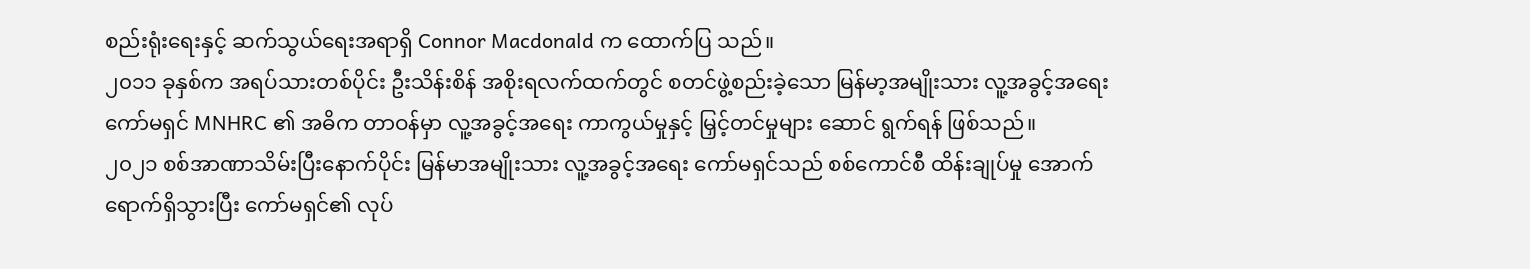စည်းရုံးရေးနှင့် ဆက်သွယ်ရေးအရာရှိ Connor Macdonald က ထောက်ပြ သည်။
၂၀၁၁ ခုနှစ်က အရပ်သားတစ်ပိုင်း ဦးသိန်းစိန် အစိုးရလက်ထက်တွင် စတင်ဖွဲ့စည်းခဲ့သော မြန်မာ့အမျိုးသား လူ့အခွင့်အရေး ကော်မရှင် MNHRC ၏ အဓိက တာဝန်မှာ လူ့အခွင့်အရေး ကာကွယ်မှုနှင့် မြှင့်တင်မှုများ ဆောင် ရွက်ရန် ဖြစ်သည်။
၂၀၂၁ စစ်အာဏာသိမ်းပြီးနောက်ပိုင်း မြန်မာအမျိုးသား လူ့အခွင့်အရေး ကော်မရှင်သည် စစ်ကောင်စီ ထိန်းချုပ်မှု အောက် ရောက်ရှိသွားပြီး ကော်မရှင်၏ လုပ်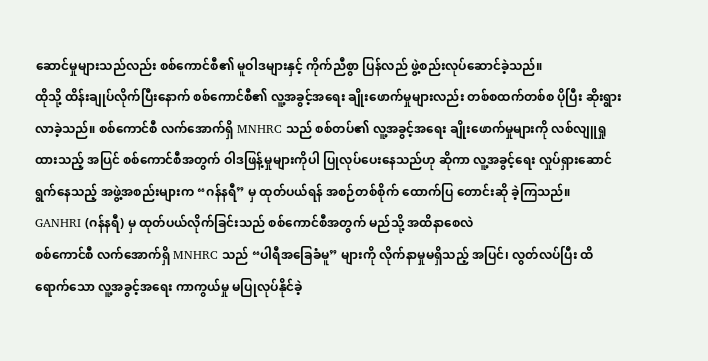ဆောင်မှုများသည်လည်း စစ်ကောင်စီ၏ မူဝါဒများနှင့် ကိုက်ညီစွာ ပြန်လည် ဖွဲ့စည်းလုပ်ဆောင်ခဲ့သည်။
ထိုသို့ ထိန်းချုပ်လိုက်ပြီးနောက် စစ်ကောင်စီ၏ လူ့အခွင့်အရေး ချိုးဖောက်မှုများလည်း တစ်စထက်တစ်စ ပိုပြီး ဆိုးရွားလာခဲ့သည်။ စစ်ကောင်စီ လက်အောက်ရှိ MNHRC သည် စစ်တပ်၏ လူ့အခွင့်အရေး ချိုးဖောက်မှုများကို လစ်လျူရှုထားသည့် အပြင် စစ်ကောင်စီအတွက် ဝါဒဖြန့်မှုများကိုပါ ပြုလုပ်ပေးနေသည်ဟု ဆိုကာ လူ့အခွင့်ရေး လှုပ်ရှားဆောင်ရွက်နေသည့် အဖွဲ့အစည်းများက “ဂန်နရီ” မှ ထုတ်ပယ်ရန် အစဉ်တစ်စိုက် ထောက်ပြ တောင်းဆို ခဲ့ကြသည်။
GANHRI (ဂန်နရီ) မှ ထုတ်ပယ်လိုက်ခြင်းသည် စစ်ကောင်စီအတွက် မည်သို့ အထိနာစေလဲ
စစ်ကောင်စီ လက်အောက်ရှိ MNHRC သည် “ပါရီအခြေခံမူ” များကို လိုက်နာမှုမရှိသည့် အပြင်၊ လွတ်လပ်ပြီး ထိရောက်သော လူ့အခွင့်အရေး ကာကွယ်မှု မပြုလုပ်နိုင်ခဲ့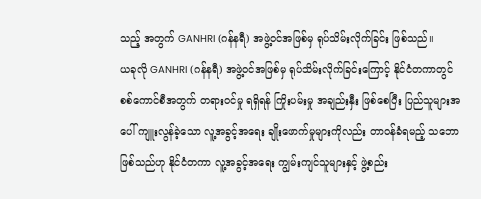သည့် အတွက် GANHRI (ဂန်နရီ) အဖွဲ့ဝင်အဖြစ်မှ ရုပ်သိမ်းလိုက်ခြင်း ဖြစ်သည်။
ယခုလို GANHRI (ဂန်နရီ) အဖွဲ့ဝင်အဖြစ်မှ ရုပ်သိမ်းလိုက်ခြင်းကြောင့် နိုင်ငံတကာတွင် စစ်ကောင်စီအတွက် တရားဝင်မှု ရရှိရန် ကြိုးပမ်းမှု အချည်းနှီး ဖြစ်စေပြီး ပြည်သူများအပေါ် ကျူးလွန်ခဲ့သော လူ့အခွင့်အရေး ချိုးဖောက်မှုများကိုလည်း တာဝန်ခံရမည့် သဘောဖြစ်သည်ဟု နိုင်ငံတကာ လူ့အခွင့်အရေး ကျွမ်းကျင်သူများနှင့် ဖွဲ့စည်း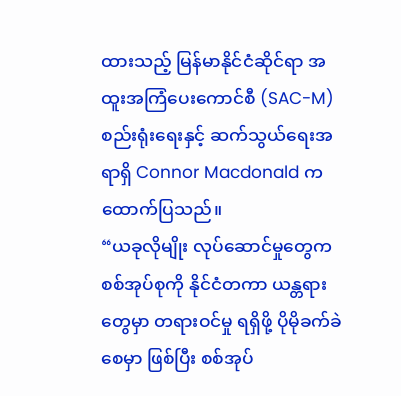ထားသည့် မြန်မာနိုင်ငံဆိုင်ရာ အထူးအကြံပေးကောင်စီ (SAC-M) စည်းရုံးရေးနှင့် ဆက်သွယ်ရေးအရာရှိ Connor Macdonald က ထောက်ပြသည်။
“ယခုလိုမျိုး လုပ်ဆောင်မှုတွေက စစ်အုပ်စုကို နိုင်ငံတကာ ယန္တရားတွေမှာ တရားဝင်မှု ရရှိဖို့ ပိုမိုခက်ခဲစေမှာ ဖြစ်ပြီး စစ်အုပ်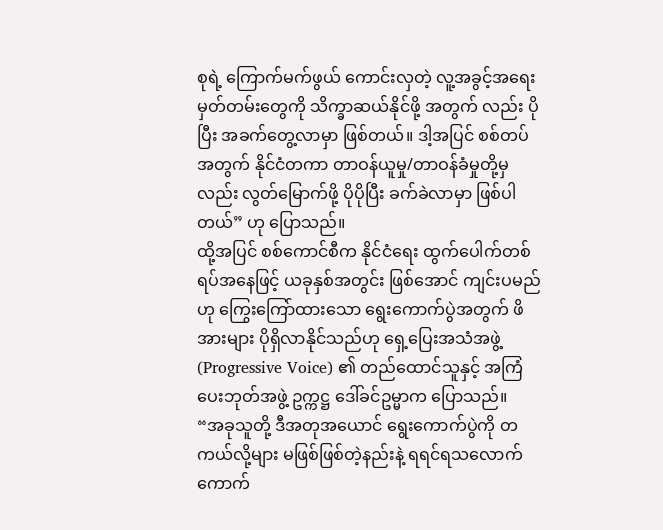စုရဲ့ ကြောက်မက်ဖွယ် ကောင်းလှတဲ့ လူ့အခွင့်အရေး မှတ်တမ်းတွေကို သိက္ခာဆယ်နိုင်ဖို့ အတွက် လည်း ပိုပြီး အခက်တွေ့လာမှာ ဖြစ်တယ်။ ဒါ့အပြင် စစ်တပ်အတွက် နိုင်ငံတကာ တာဝန်ယူမှု/တာဝန်ခံမှုတို့မှ လည်း လွတ်မြောက်ဖို့ ပိုပိုပြီး ခက်ခဲလာမှာ ဖြစ်ပါတယ်” ဟု ပြောသည်။
ထို့အပြင် စစ်ကောင်စီက နိုင်ငံရေး ထွက်ပေါက်တစ်ရပ်အနေဖြင့် ယခုနှစ်အတွင်း ဖြစ်အောင် ကျင်းပမည်ဟု ကြွေးကြော်ထားသော ရွေးကောက်ပွဲအတွက် ဖိအားများ ပိုရှိလာနိုင်သည်ဟု ရှေ့ပြေးအသံအဖွဲ့ (Progressive Voice) ၏ တည်ထောင်သူနှင့် အကြံပေးဘုတ်အဖွဲ့ ဥက္ကဋ္ဌ ဒေါ်ခင်ဥမ္မာက ပြောသည်။
“အခုသူတို့ ဒီအတုအယောင် ရွေးကောက်ပွဲကို တကယ်လို့များ မဖြစ်ဖြစ်တဲ့နည်းနဲ့ ရရင်ရသလောက် ကောက်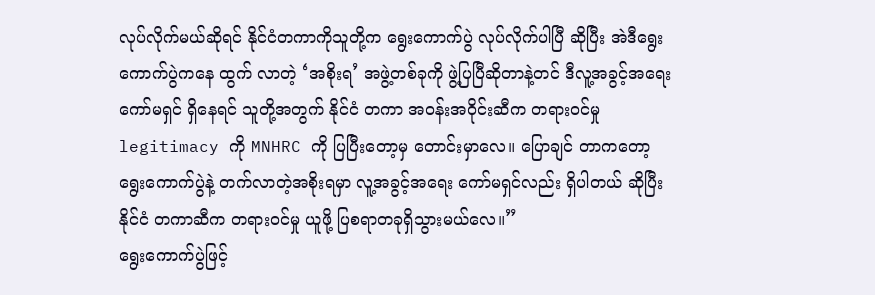လုပ်လိုက်မယ်ဆိုရင် နိုင်ငံတကာကိုသူတို့က ရွေးကောက်ပွဲ လုပ်လိုက်ပါပြီ ဆိုပြီး အဲဒီရွေးကောက်ပွဲကနေ ထွက် လာတဲ့ ‘အစိုးရ’ အဖွဲ့တစ်ခုကို ဖွဲ့ပြပြီဆိုတာနဲ့တင် ဒီလူ့အခွင့်အရေး ကော်မရှင် ရှိနေရင် သူတို့အတွက် နိုင်ငံ တကာ အဝန်းအဝိုင်းဆီက တရားဝင်မှု legitimacy ကို MNHRC ကို ပြပြီးတော့မှ တောင်းမှာလေ။ ပြောချင် တာကတော့ ရွေးကောက်ပွဲနဲ့ တက်လာတဲ့အစိုးရမှာ လူ့အခွင့်အရေး ကော်မရှင်လည်း ရှိပါတယ် ဆိုပြီး နိုင်ငံ တကာဆီက တရားဝင်မှု ယူဖို့ ပြစရာတခုရှိသွားမယ်လေ။”
ရွေးကောက်ပွဲဖြင့်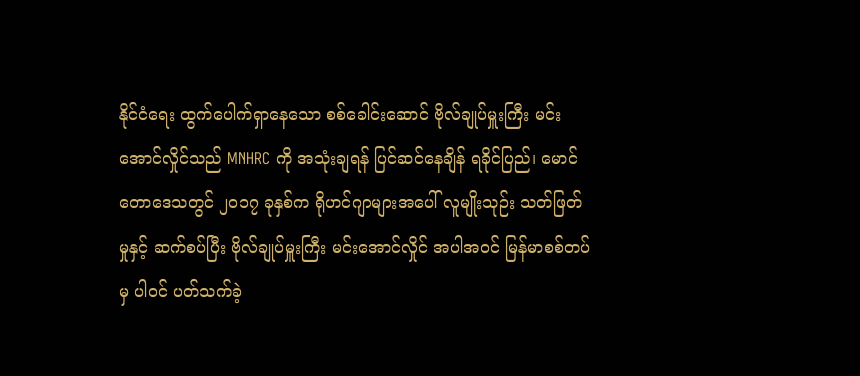နိုင်ငံရေး ထွက်ပေါက်ရှာနေသော စစ်ခေါင်းဆောင် ဗိုလ်ချုပ်မှူးကြီး မင်းအောင်လှိုင်သည် MNHRC ကို အသုံးချရန် ပြင်ဆင်နေချိန် ရခိုင်ပြည်၊ မောင်တောဒေသတွင် ၂၀၁၇ ခုနှစ်က ရိုဟင်ဂျာများအပေါ် လူမျိုးသုဉ်း သတ်ဖြတ်မှုနှင့် ဆက်စပ်ပြီး ဗိုလ်ချုပ်မှူးကြီး မင်းအောင်လှိုင် အပါအဝင် မြန်မာစစ်တပ်မှ ပါဝင် ပတ်သက်ခဲ့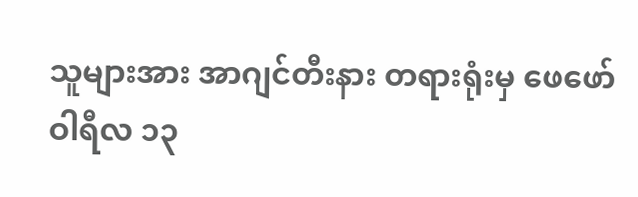သူများအား အာဂျင်တီးနား တရားရုံးမှ ဖေဖော်ဝါရီလ ၁၃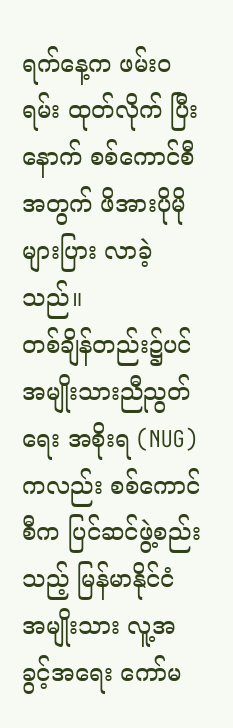ရက်နေ့က ဖမ်းဝရမ်း ထုတ်လိုက် ပြီးနောက် စစ်ကောင်စီအတွက် ဖိအားပိုမိုများပြား လာခဲ့သည်။
တစ်ချိန်တည်း၌ပင် အမျိုးသားညီညွတ်ရေး အစိုးရ (NUG) ကလည်း စစ်ကောင်စီက ပြင်ဆင်ဖွဲ့စည်းသည့် မြန်မာနိုင်ငံ အမျိုးသား လူ့အခွင့်အရေး ကော်မ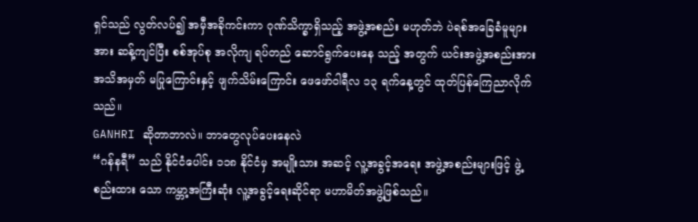ရှင်သည် လွတ်လပ်၍ အမှီအခိုကင်းကာ ဂုဏ်သိက္ခာရှိသည့် အဖွဲ့အစည်း မဟုတ်ဘဲ ပဲရစ်အခြေခံမူများအား ဆန့်ကျင်ပြီး စစ်အုပ်စု အလိုကျ ရပ်တည် ဆောင်ရွက်ပေးနေ သည့် အတွက် ယင်းအဖွဲ့အစည်းအား အသိအမှတ် မပြုကြောင်းနှင့် ဖျက်သိမ်းကြောင်း ဖေဖော်ဝါရီလ ၁၃ ရက်နေ့တွင် ထုတ်ပြန်ကြေညာလိုက်သည်။
GANHRI ဆိုတာဘာလဲ။ ဘာတွေလုပ်ပေးနေလဲ
“ဂန်နရီ” သည် နိုင်ငံပေါင်း ၁၁၈ နိုင်ငံမှ အမျိုးသား အဆင့် လူ့အခွင့်အရေး အဖွဲ့အစည်းများဖြင့် ဖွဲ့စည်းထား သော ကမ္ဘာ့အကြီးဆုံး လူ့အခွင့်ရေးဆိုင်ရာ မဟာမိတ်အဖွဲ့ဖြစ်သည်။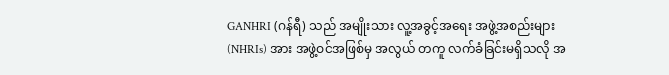GANHRI (ဂန်ရီ) သည် အမျိုးသား လူ့အခွင့်အရေး အဖွဲ့အစည်းများ (NHRIs) အား အဖွဲ့ဝင်အဖြစ်မှ အလွယ် တကူ လက်ခံခြင်းမရှိသလို အ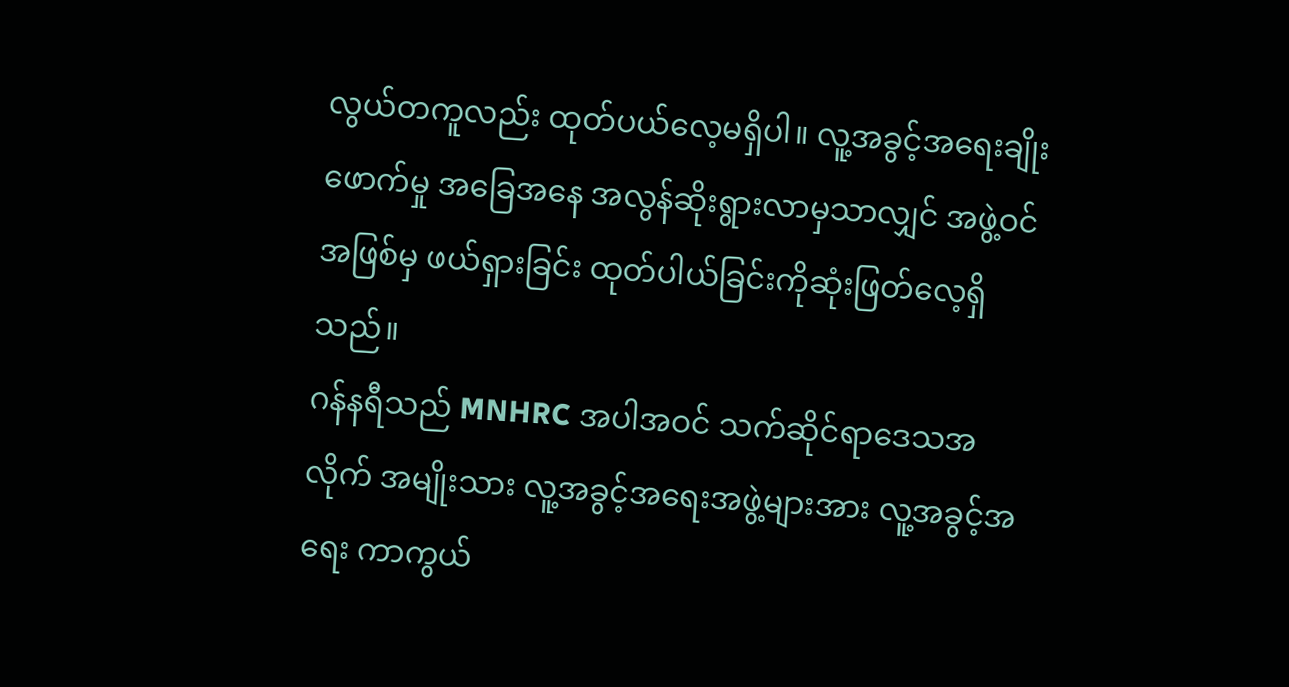လွယ်တကူလည်း ထုတ်ပယ်လေ့မရှိပါ။ လူ့အခွင့်အရေးချိုးဖောက်မှု အခြေအနေ အလွန်ဆိုးရွားလာမှသာလျှင် အဖွဲ့ဝင်အဖြစ်မှ ဖယ်ရှားခြင်း ထုတ်ပါယ်ခြင်းကိုဆုံးဖြတ်လေ့ရှိသည်။
ဂန်နရီသည် MNHRC အပါအဝင် သက်ဆိုင်ရာဒေသအလိုက် အမျိုးသား လူ့အခွင့်အရေးအဖွဲ့များအား လူ့အခွင့်အရေး ကာကွယ်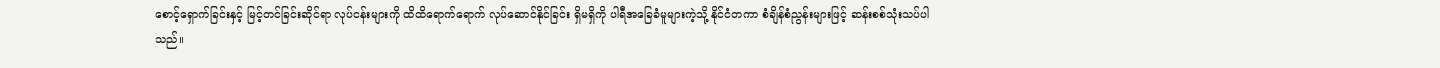စောင့်ရှောက်ခြင်းနှင့် မြင့်တင်ခြင်းဆိုင်ရာ လုပ်ငန်းများကို ထိထိရောက်ရောက် လုပ်ဆောင်နိုင်ခြင်း ရှိမရှိကို ပါရီအခြေခံမူများကဲ့သို့ နိုင်ငံတကာ စံချိန်စံညွန်းများဖြင့် ဆန်းစစ်သုံးသပ်ပါသည်။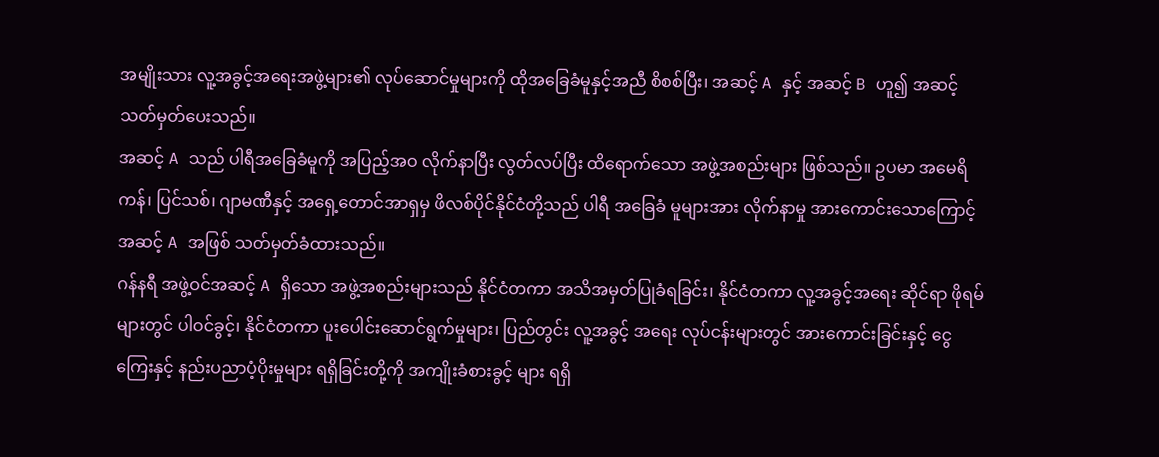အမျိုးသား လူ့အခွင့်အရေးအဖွဲ့များ၏ လုပ်ဆောင်မှုများကို ထိုအခြေခံမူနှင့်အညီ စိစစ်ပြီး၊ အဆင့် A နှင့် အဆင့် B ဟူ၍ အဆင့်သတ်မှတ်ပေးသည်။
အဆင့် A သည် ပါရီအခြေခံမူကို အပြည့်အဝ လိုက်နာပြီး လွတ်လပ်ပြီး ထိရောက်သော အဖွဲ့အစည်းများ ဖြစ်သည်။ ဥပမာ အမေရိကန်၊ ပြင်သစ်၊ ဂျာမဏီနှင့် အရှေ့တောင်အာရှမှ ဖိလစ်ပိုင်နိုင်ငံတို့သည် ပါရီ အခြေခံ မူများအား လိုက်နာမှု အားကောင်းသောကြောင့် အဆင့် A အဖြစ် သတ်မှတ်ခံထားသည်။
ဂန်နရီ အဖွဲ့ဝင်အဆင့် A ရှိသော အဖွဲ့အစည်းများသည် နိုင်ငံတကာ အသိအမှတ်ပြုခံရခြင်း၊ နိုင်ငံတကာ လူ့အခွင့်အရေး ဆိုင်ရာ ဖိုရမ်များတွင် ပါဝင်ခွင့်၊ နိုင်ငံတကာ ပူးပေါင်းဆောင်ရွက်မှုများ၊ ပြည်တွင်း လူ့အခွင့် အရေး လုပ်ငန်းများတွင် အားကောင်းခြင်းနှင့် ငွေကြေးနှင့် နည်းပညာပံ့ပိုးမှုများ ရရှိခြင်းတို့ကို အကျိုးခံစားခွင့် များ ရရှိ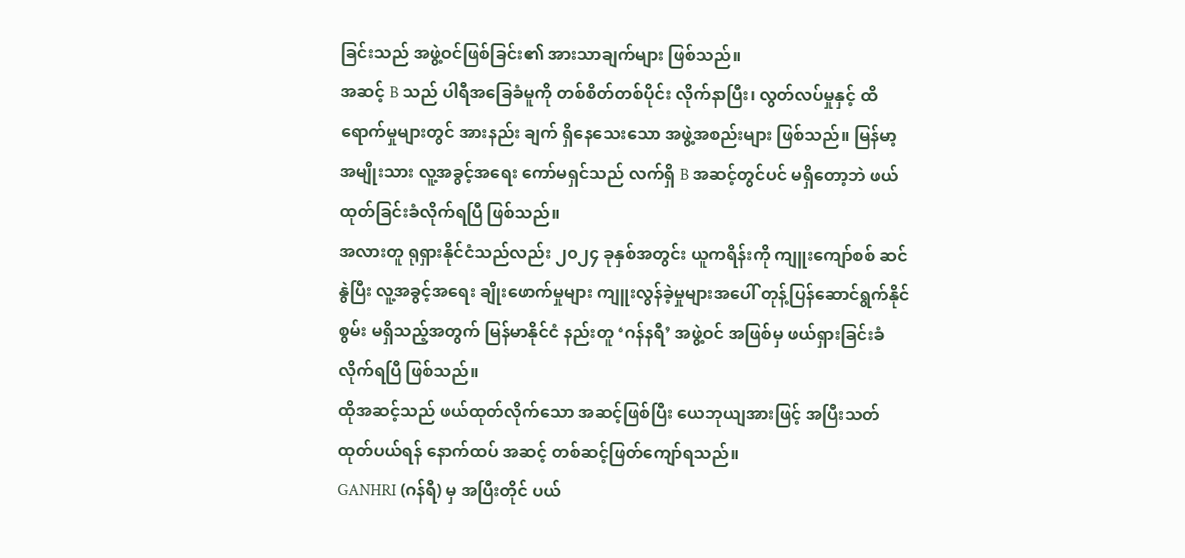ခြင်းသည် အဖွဲ့ဝင်ဖြစ်ခြင်း၏ အားသာချက်များ ဖြစ်သည်။
အဆင့် B သည် ပါရီအခြေခံမူကို တစ်စိတ်တစ်ပိုင်း လိုက်နာပြီး၊ လွတ်လပ်မှုနှင့် ထိရောက်မှုများတွင် အားနည်း ချက် ရှိနေသေးသော အဖွဲ့အစည်းများ ဖြစ်သည်။ မြန်မာ့အမျိုးသား လူ့အခွင့်အရေး ကော်မရှင်သည် လက်ရှိ B အဆင့်တွင်ပင် မရှိတော့ဘဲ ဖယ်ထုတ်ခြင်းခံလိုက်ရပြီ ဖြစ်သည်။
အလားတူ ရုရှားနိုင်ငံသည်လည်း ၂၀၂၄ ခုနှစ်အတွင်း ယူကရိန်းကို ကျူးကျော်စစ် ဆင်နွဲပြီး လူ့အခွင့်အရေး ချိုးဖောက်မှုများ ကျူးလွန်ခဲ့မှုများအပေါ် တုန့်ပြန်ဆောင်ရွက်နိုင်စွမ်း မရှိသည့်အတွက် မြန်မာနိုင်ငံ နည်းတူ ‘ဂန်နရီ’ အဖွဲ့ဝင် အဖြစ်မှ ဖယ်ရှားခြင်းခံလိုက်ရပြီ ဖြစ်သည်။
ထိုအဆင့်သည် ဖယ်ထုတ်လိုက်သော အဆင့်ဖြစ်ပြီး ယေဘုယျအားဖြင့် အပြီးသတ် ထုတ်ပယ်ရန် နောက်ထပ် အဆင့် တစ်ဆင့်ဖြတ်ကျော်ရသည်။
GANHRI (ဂန်ရီ) မှ အပြီးတိုင် ပယ်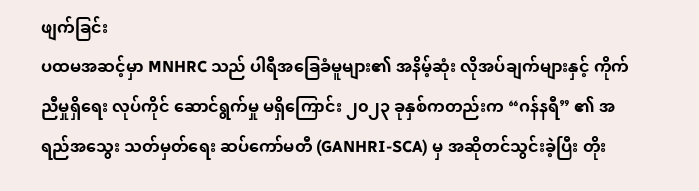ဖျက်ခြင်း
ပထမအဆင့်မှာ MNHRC သည် ပါရီအခြေခံမူများ၏ အနိမ့်ဆုံး လိုအပ်ချက်များနှင့် ကိုက်ညီမှုရှိရေး လုပ်ကိုင် ဆောင်ရွက်မှု မရှိကြောင်း ၂၀၂၃ ခုနှစ်ကတည်းက “ဂန်နရီ” ၏ အရည်အသွေး သတ်မှတ်ရေး ဆပ်ကော်မတီ (GANHRI-SCA) မှ အဆိုတင်သွင်းခဲ့ပြီး တိုး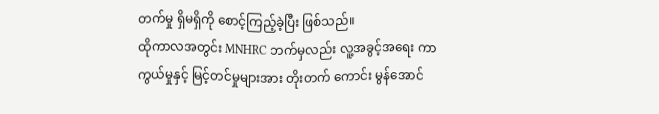တက်မှု ရှိမရှိကို စောင့်ကြည့်ခဲ့ပြီး ဖြစ်သည်။
ထိုကာလအတွင်း MNHRC ဘက်မှလည်း လူ့အခွင့်အရေး ကာကွယ်မှုနှင့် မြင့်တင်မှုများအား တိုးတက် ကောင်း မွန်အောင်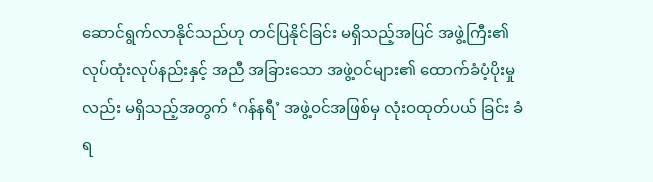ဆောင်ရွက်လာနိုင်သည်ဟု တင်ပြနိုင်ခြင်း မရှိသည့်အပြင် အဖွဲ့ကြီး၏ လုပ်ထုံးလုပ်နည်းနှင့် အညီ အခြားသော အဖွဲ့ဝင်များ၏ ထောက်ခံပံ့ပိုးမှုလည်း မရှိသည့်အတွက် ‘ဂန်နရီ’ အဖွဲ့ဝင်အဖြစ်မှ လုံးဝထုတ်ပယ် ခြင်း ခံရ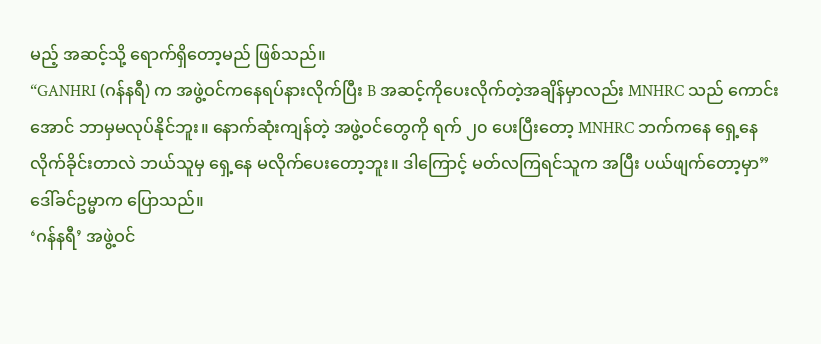မည့် အဆင့်သို့ ရောက်ရှိတော့မည် ဖြစ်သည်။
“GANHRI (ဂန်နရီ) က အဖွဲ့ဝင်ကနေရပ်နားလိုက်ပြီး B အဆင့်ကိုပေးလိုက်တဲ့အချိန်မှာလည်း MNHRC သည် ကောင်းအောင် ဘာမှမလုပ်နိုင်ဘူး။ နောက်ဆုံးကျန်တဲ့ အဖွဲ့ဝင်တွေကို ရက် ၂၀ ပေးပြီးတော့ MNHRC ဘက်ကနေ ရှေ့နေလိုက်ခိုင်းတာလဲ ဘယ်သူမှ ရှေ့နေ မလိုက်ပေးတော့ဘူး။ ဒါကြောင့် မတ်လကြရင်သူက အပြီး ပယ်ဖျက်တော့မှာ” ဒေါ်ခင်ဥမ္မာက ပြောသည်။
‘ဂန်နရီ’ အဖွဲ့ဝင်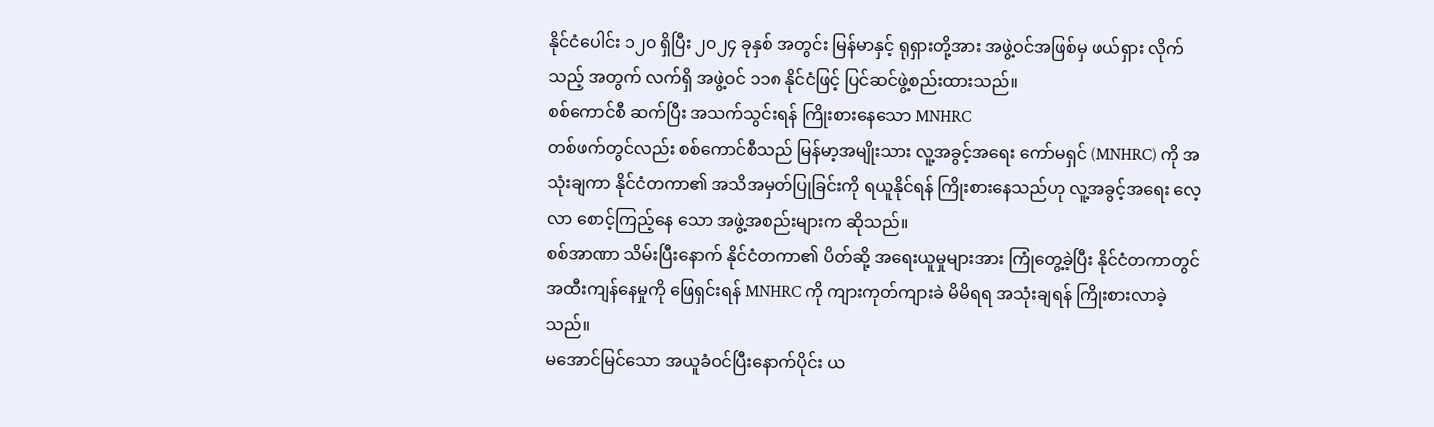နိုင်ငံပေါင်း ၁၂၀ ရှိပြီး ၂၀၂၄ ခုနှစ် အတွင်း မြန်မာနှင့် ရုရှားတို့အား အဖွဲ့ဝင်အဖြစ်မှ ဖယ်ရှား လိုက်သည့် အတွက် လက်ရှိ အဖွဲ့ဝင် ၁၁၈ နိုင်ငံဖြင့် ပြင်ဆင်ဖွဲ့စည်းထားသည်။
စစ်ကောင်စီ ဆက်ပြီး အသက်သွင်းရန် ကြိုးစားနေသော MNHRC
တစ်ဖက်တွင်လည်း စစ်ကောင်စီသည် မြန်မာ့အမျိုးသား လူ့အခွင့်အရေး ကော်မရှင် (MNHRC) ကို အသုံးချကာ နိုင်ငံတကာ၏ အသိအမှတ်ပြုခြင်းကို ရယူနိုင်ရန် ကြိုးစားနေသည်ဟု လူ့အခွင့်အရေး လေ့လာ စောင့်ကြည့်နေ သော အဖွဲ့အစည်းများက ဆိုသည်။
စစ်အာဏာ သိမ်းပြီးနောက် နိုင်ငံတကာ၏ ပိတ်ဆို့ အရေးယူမှုများအား ကြုံတွေ့ခဲ့ပြီး နိုင်ငံတကာတွင် အထီးကျန်နေမှုကို ဖြေရှင်းရန် MNHRC ကို ကျားကုတ်ကျားခဲ မိမိရရ အသုံးချရန် ကြိုးစားလာခဲ့သည်။
မအောင်မြင်သော အယူခံဝင်ပြီးနောက်ပိုင်း ယ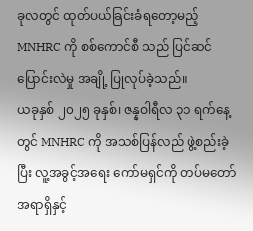ခုလတွင် ထုတ်ပယ်ခြင်းခံရတော့မည့် MNHRC ကို စစ်ကောင်စီ သည် ပြင်ဆင်ပြောင်းလဲမှု အချို့ ပြုလုပ်ခဲ့သည်။
ယခုနှစ် ၂၀၂၅ ခုနှစ်၊ ဇန္နဝါရီလ ၃၁ ရက်နေ့တွင် MNHRC ကို အသစ်ပြန်လည် ဖွဲ့စည်းခဲ့ပြီး လူ့အခွင့်အရေး ကော်မရှင်ကို တပ်မတော်အရာရှိနှင့်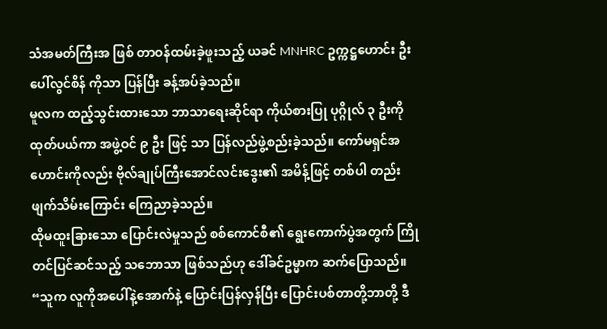သံအမတ်ကြီးအ ဖြစ် တာဝန်ထမ်းခဲ့ဖူးသည့် ယခင် MNHRC ဥက္ကဋ္ဌဟောင်း ဦးပေါ်လွင်စိန် ကိုသာ ပြန်ပြီး ခန့်အပ်ခဲ့သည်။
မူလက ထည့်သွင်းထားသော ဘာသာရေးဆိုင်ရာ ကိုယ်စားပြု ပုဂ္ဂိုလ် ၃ ဦးကို ထုတ်ပယ်ကာ အဖွဲ့ဝင် ၉ ဦး ဖြင့် သာ ပြန်လည်ဖွဲ့စည်းခဲ့သည်။ ကော်မရှင်အဟောင်းကိုလည်း ဗိုလ်ချုပ်ကြီးအောင်လင်းဒွေး၏ အမိန့်ဖြင့် တစ်ပါ တည်း ဖျက်သိမ်းကြောင်း ကြေညာခဲ့သည်။
ထိုမထူးခြားသော ပြောင်းလဲမှုသည် စစ်ကောင်စီ၏ ရွေးကောက်ပွဲအတွက် ကြိုတင်ပြင်ဆင်သည့် သဘောသာ ဖြစ်သည်ဟု ဒေါ်ခင်ဥမ္မာက ဆက်ပြောသည်။
“သူက လူကိုအပေါ်နဲ့အောက်နဲ့ ပြောင်းပြန်လှန်ပြီး ပြောင်းပစ်တာတို့ဘာတို့ ဒီ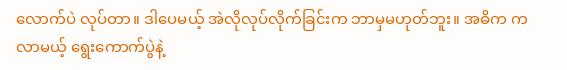လောက်ပဲ လုပ်တာ။ ဒါပေမယ့် အဲလိုလုပ်လိုက်ခြင်းက ဘာမှမဟုတ်ဘူး။ အဓိက က လာမယ့် ရွေးကောက်ပွဲနဲ့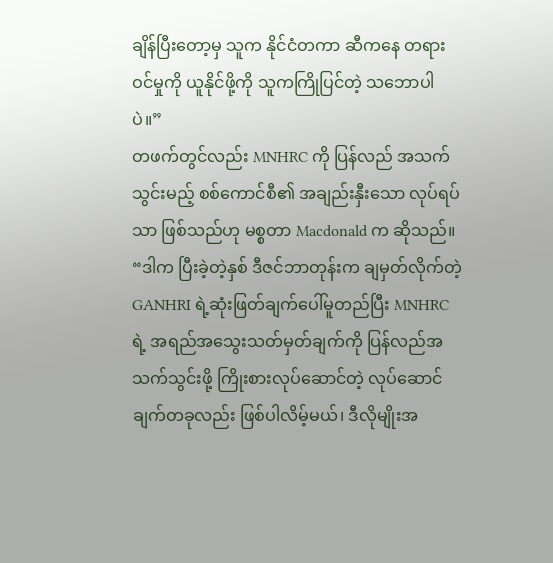ချိန်ပြီးတော့မှ သူက နိုင်ငံတကာ ဆီကနေ တရားဝင်မှုကို ယူနိုင်ဖို့ကို သူကကြိုပြင်တဲ့ သဘောပါပဲ။”
တဖက်တွင်လည်း MNHRC ကို ပြန်လည် အသက်သွင်းမည့် စစ်ကောင်စီ၏ အချည်းနှီးသော လုပ်ရပ်သာ ဖြစ်သည်ဟု မစ္စတာ Macdonald က ဆိုသည်။
“ဒါက ပြီးခဲ့တဲ့နှစ် ဒီဇင်ဘာတုန်းက ချမှတ်လိုက်တဲ့ GANHRI ရဲ့ဆုံးဖြတ်ချက်ပေါ်မူတည်ပြီး MNHRC ရဲ့ အရည်အသွေးသတ်မှတ်ချက်ကို ပြန်လည်အသက်သွင်းဖို့ ကြိုးစားလုပ်ဆောင်တဲ့ လုပ်ဆောင်ချက်တခုလည်း ဖြစ်ပါလိမ့်မယ်၊ ဒီလိုမျိုးအ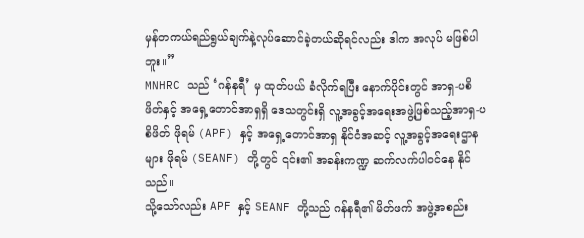မှန်တကယ်ရည်ရွယ်ချက်နဲ့လုပ်ဆောင်ခဲ့တယ်ဆိုရင်လည်း ဒါက အလုပ် မဖြစ်ပါ ဘူး။”
MNHRC သည် ‘ဂန်နရီ’ မှ ထုတ်ပယ် ခံလိုက်ရပြီး နောက်ပိုင်းတွင် အာရှ-ပစိဖိတ်နှင့် အရှေ့တောင်အာရှရှိ ဒေသတွင်းရှိ လူ့အခွင့်အရေးအဖွဲ့ဖြစ်သည့်အာရှ-ပစိဖိတ် ဖိုရမ် (APF) နှင့် အရှေ့တောင်အာရှ နိုင်ငံအဆင့် လူ့အခွင့်အရေးဌာနများ ဖိုရမ် (SEANF) တို့တွင် ၎င်း၏ အခန်းကဏ္ဍ ဆက်လက်ပါဝင်နေ နိုင်သည်။
သို့သော်လည်း APF နှင့် SEANF တို့သည် ဂန်နရီ၏ မိတ်ဖက် အဖွဲ့အစည်း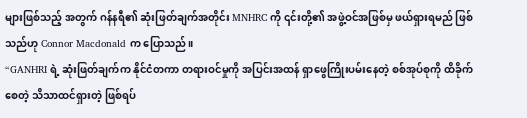များဖြစ်သည့် အတွက် ဂန်နရီ၏ ဆုံးဖြတ်ချက်အတိုင်း MNHRC ကို ၎င်းတို့၏ အဖွဲ့ဝင်အဖြစ်မှ ဖယ်ရှားရမည် ဖြစ်သည်ဟု Connor Macdonald က ပြောသည်။
“GANHRI ရဲ့ ဆုံးဖြတ်ချက်က နိုင်ငံတကာ တရားဝင်မှုကို အပြင်းအထန် ရှာဖွေကြိုးပမ်းနေတဲ့ စစ်အုပ်စုကို ထိခိုက်စေတဲ့ သိသာထင်ရှားတဲ့ ဖြစ်ရပ်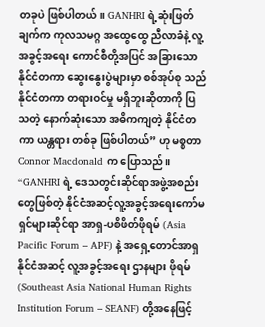တခုပဲ ဖြစ်ပါတယ်။ GANHRI ရဲ့ဆုံးဖြတ်ချက်က ကုလသမဂ္ဂ အထွေထွေ ညီလာခံနဲ့ လူ့အခွင့်အရေး ကောင်စီတို့အပြင် အခြားသော နိုင်ငံတကာ ဆွေးနွေးပွဲများမှာ စစ်အုပ်စု သည် နိုင်ငံတကာ တရားဝင်မှု မရှိဘူးဆိုတာကို ပြသတဲ့ နောက်ဆုံးသော အဓိကကျတဲ့ နိုင်ငံတကာ ယန္တရား တစ်ခု ဖြစ်ပါတယ်” ဟု မစ္စတာ Connor Macdonald က ပြောသည်။
“GANHRI ရဲ့ ဒေသတွင်းဆိုင်ရာအဖွဲ့အစည်းတွေဖြစ်တဲ့ နိုင်ငံအဆင့်လူ့အခွင့်အရေးကော်မရှင်များဆိုင်ရာ အာရှ-ပစိဖိတ်ဖိုရမ် (Asia Pacific Forum – APF) နဲ့ အရှေ့တောင်အာရှ နိုင်ငံအဆင့် လူ့အခွင့်အရေး ဌာနများ ဖိုရမ် (Southeast Asia National Human Rights Institution Forum – SEANF) တို့အနေဖြင့်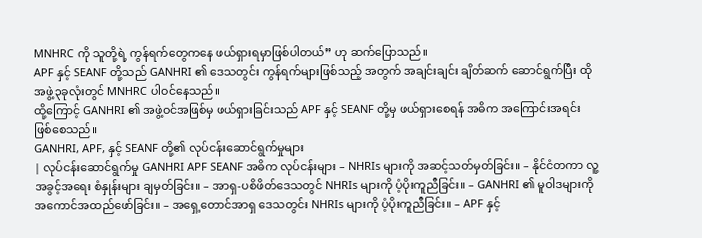MNHRC ကို သူတို့ရဲ့ ကွန်ရက်တွေကနေ ဖယ်ရှားရမှာဖြစ်ပါတယ်” ဟု ဆက်ပြောသည်။
APF နှင့် SEANF တို့သည် GANHRI ၏ ဒေသတွင်း ကွန်ရက်များဖြစ်သည့် အတွက် အချင်းချင်း ချိတ်ဆက် ဆောင်ရွက်ပြီး ထိုအဖွဲ့၃ခုလုံးတွင် MNHRC ပါဝင်နေသည်။
ထို့ကြောင့် GANHRI ၏ အဖွဲ့ဝင်အဖြစ်မှ ဖယ်ရှားခြင်းသည် APF နှင့် SEANF တို့မှ ဖယ်ရှားစေရန် အဓိက အကြောင်းအရင်း ဖြစ်စေသည်။
GANHRI, APF, နှင့် SEANF တို့၏ လုပ်ငန်းဆောင်ရွက်မှုများ
| လုပ်ငန်းဆောင်ရွက်မှု GANHRI APF SEANF အဓိက လုပ်ငန်းများ – NHRIs များကို အဆင့်သတ်မှတ်ခြင်း။ – နိုင်ငံတကာ လူ့အခွင့်အရေး စံနှုန်းများ ချမှတ်ခြင်း။ – အာရှ-ပစိဖိတ်ဒေသတွင် NHRIs များကို ပံ့ပိုးကူညီခြင်း။ – GANHRI ၏ မူဝါဒများကို အကောင်အထည်ဖော်ခြင်း။ – အရှေ့တောင်အာရှ ဒေသတွင်း NHRIs များကို ပံ့ပိုးကူညီခြင်း။ – APF နှင့်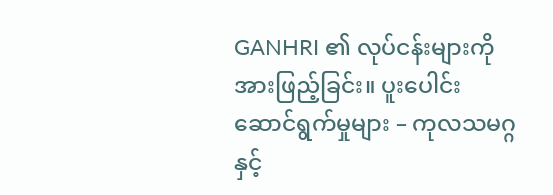GANHRI ၏ လုပ်ငန်းများကို အားဖြည့်ခြင်း။ ပူးပေါင်းဆောင်ရွက်မှုများ – ကုလသမဂ္ဂနှင့်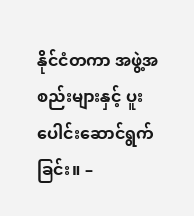နိုင်ငံတကာ အဖွဲ့အစည်းများနှင့် ပူးပေါင်းဆောင်ရွက်ခြင်း။ –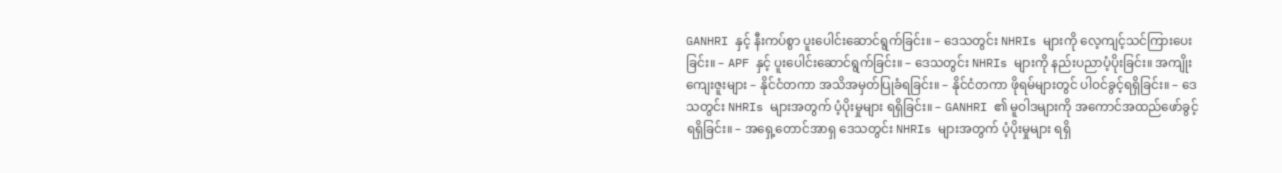GANHRI နှင့် နီးကပ်စွာ ပူးပေါင်းဆောင်ရွက်ခြင်း။ – ဒေသတွင်း NHRIs များကို လေ့ကျင့်သင်ကြားပေးခြင်း။ – APF နှင့် ပူးပေါင်းဆောင်ရွက်ခြင်း။ – ဒေသတွင်း NHRIs များကို နည်းပညာပံ့ပိုးခြင်း။ အကျိုးကျေးဇူးများ – နိုင်ငံတကာ အသိအမှတ်ပြုခံရခြင်း။ – နိုင်ငံတကာ ဖိုရမ်များတွင် ပါဝင်ခွင့်ရရှိခြင်း။ – ဒေသတွင်း NHRIs များအတွက် ပံ့ပိုးမှုများ ရရှိခြင်း။ – GANHRI ၏ မူဝါဒများကို အကောင်အထည်ဖော်ခွင့်ရရှိခြင်း။ – အရှေ့တောင်အာရှ ဒေသတွင်း NHRIs များအတွက် ပံ့ပိုးမှုများ ရရှိ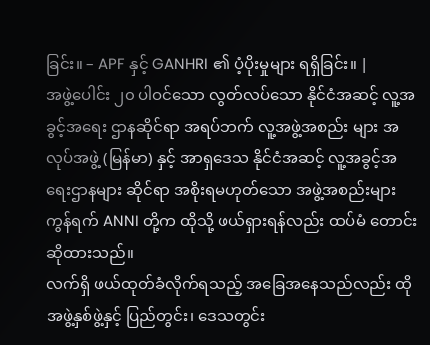ခြင်း။ – APF နှင့် GANHRI ၏ ပံ့ပိုးမှုများ ရရှိခြင်း။ |
အဖွဲ့ပေါင်း ၂၀ ပါဝင်သော လွတ်လပ်သော နိုင်ငံအဆင့် လူ့အခွင့်အရေး ဌာနဆိုင်ရာ အရပ်ဘက် လူ့အဖွဲ့အစည်း များ အလုပ်အဖွဲ့ (မြန်မာ) နှင့် အာရှဒေသ နိုင်ငံအဆင့် လူ့အခွင့်အရေးဌာနများ ဆိုင်ရာ အစိုးရမဟုတ်သော အဖွဲ့အစည်းများ ကွန်ရက် ANNI တို့က ထိုသို့ ဖယ်ရှားရန်လည်း ထပ်မံ တောင်းဆိုထားသည်။
လက်ရှိ ဖယ်ထုတ်ခံလိုက်ရသည့် အခြေအနေသည်လည်း ထိုအဖွဲ့နှစ်ဖွဲ့နှင့် ပြည်တွင်း၊ ဒေသတွင်း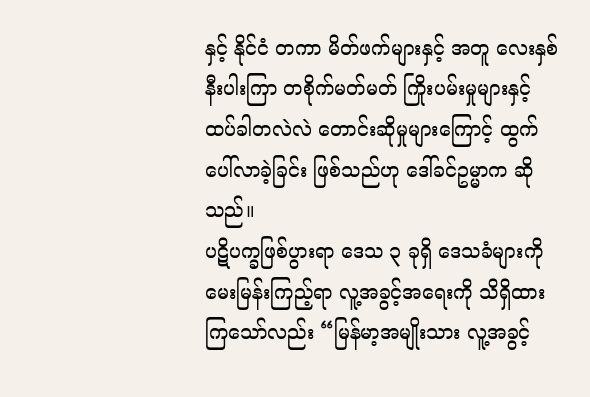နှင့် နိုင်ငံ တကာ မိတ်ဖက်များနှင့် အတူ လေးနှစ်နီးပါးကြာ တစိုက်မတ်မတ် ကြိုးပမ်းမှုများနှင့် ထပ်ခါတလဲလဲ တောင်းဆိုမှုများကြောင့် ထွက်ပေါ်လာခဲ့ခြင်း ဖြစ်သည်ဟု ဒေါ်ခင်ဥမ္မာက ဆိုသည်။
ပဋိပက္ခဖြစ်ပွားရာ ဒေသ ၃ ခုရှိ ဒေသခံများကို မေးမြန်းကြည့်ရာ လူ့အခွင့်အရေးကို သိရှိထားကြသော်လည်း “မြန်မာ့အမျိုးသား လူ့အခွင့်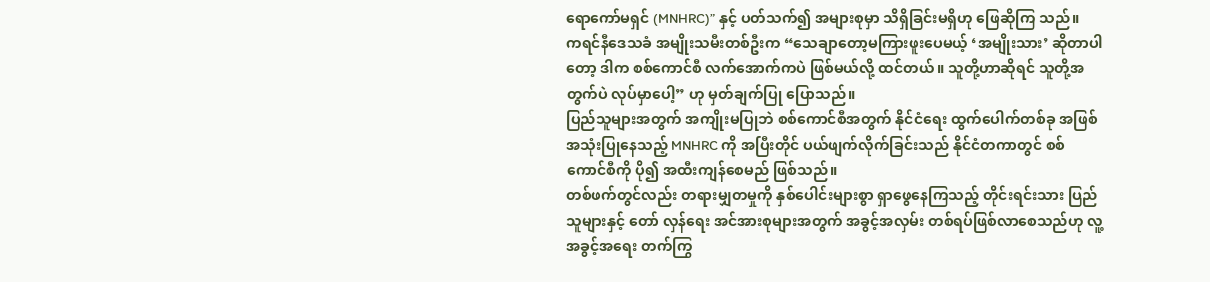ရောကော်မရှင် (MNHRC)” နှင့် ပတ်သက်၍ အများစုမှာ သိရှိခြင်းမရှိဟု ဖြေဆိုကြ သည်။
ကရင်နီဒေသခံ အမျိုးသမီးတစ်ဦးက “သေချာတော့မကြားဖူးပေမယ့် ‘အမျိုးသား’ ဆိုတာပါတော့ ဒါက စစ်ကောင်စီ လက်အောက်ကပဲ ဖြစ်မယ်လို့ ထင်တယ်။ သူတို့ဟာဆိုရင် သူတို့အတွက်ပဲ လုပ်မှာပေါ့” ဟု မှတ်ချက်ပြု ပြောသည်။
ပြည်သူများအတွက် အကျိုးမပြုဘဲ စစ်ကောင်စီအတွက် နိုင်ငံရေး ထွက်ပေါက်တစ်ခု အဖြစ် အသုံးပြုနေသည့် MNHRC ကို အပြီးတိုင် ပယ်ဖျက်လိုက်ခြင်းသည် နိုင်ငံတကာတွင် စစ်ကောင်စီကို ပို၍ အထီးကျန်စေမည် ဖြစ်သည်။
တစ်ဖက်တွင်လည်း တရားမျှတမှုကို နှစ်ပေါင်းများစွာ ရှာဖွေနေကြသည့် တိုင်းရင်းသား ပြည်သူများနှင့် တော် လှန်ရေး အင်အားစုများအတွက် အခွင့်အလှမ်း တစ်ရပ်ဖြစ်လာစေသည်ဟု လူ့အခွင့်အရေး တက်ကြွ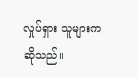လှုပ်ရှား သူများက ဆိုသည်။